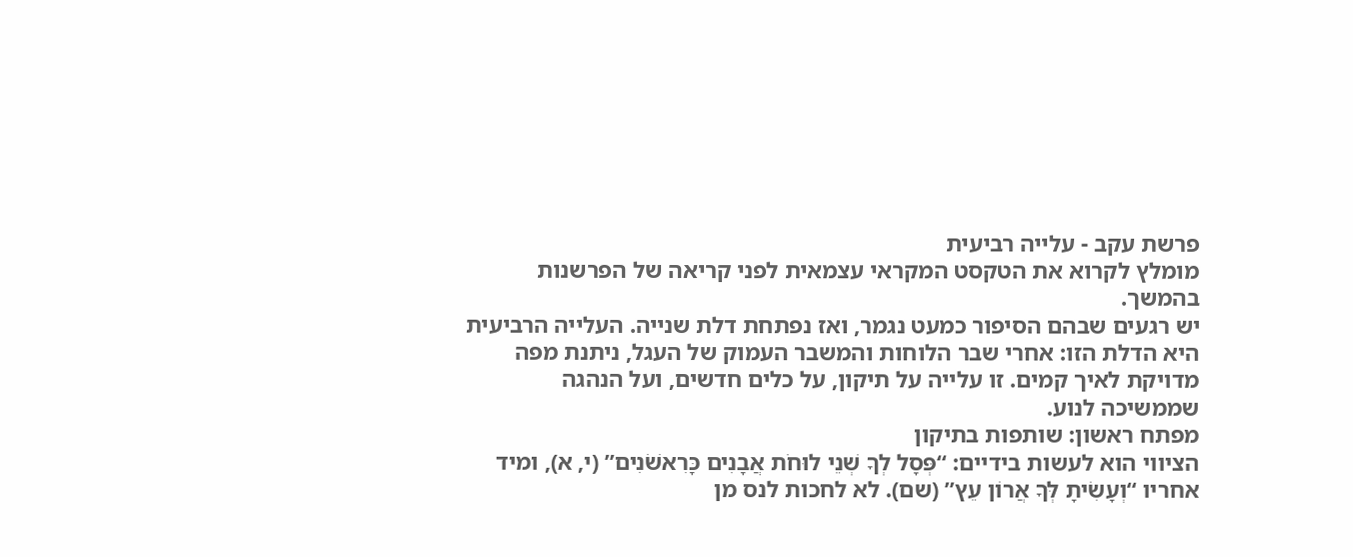פרשת עקב - עלייה רביעית
מומלץ לקרוא את הטקסט המקראי עצמאית לפני קריאה של הפרשנות בהמשך.
יש רגעים שבהם הסיפור כמעט נגמר, ואז נפתחת דלת שנייה. העלייה הרביעית היא הדלת הזו: אחרי שבר הלוחות והמשבר העמוק של העגל, ניתנת מפה מדויקת לאיך קמים. זו עלייה על תיקון, על כלים חדשים, ועל הנהגה שממשיכה לנוע.
מפתח ראשון: שותפות בתיקון
הציווי הוא לעשות בידיים: “פְּסָל לְךָ שְׁנֵי לוּחֹת אֲבָנִים כָּרִאשֹׁנִים” (י, א), ומיד אחריו “וְעָשִׂיתָ לְּךָ אֲרוֹן עֵץ” (שם). לא לחכות לנס מן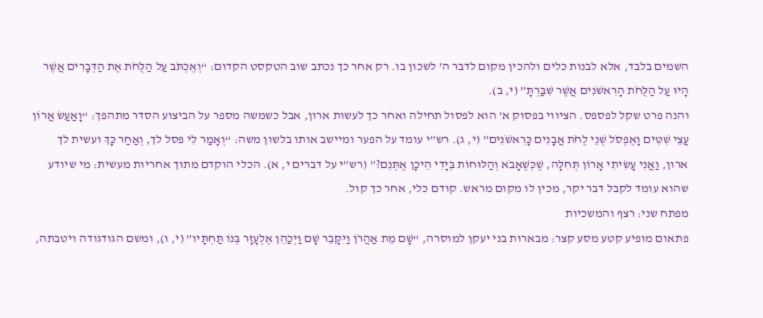השמים בלבד, אלא לבנות כלים ולהכין מקום לדבר ה’ לשכון בו. רק אחר כך נכתב שוב הטקסט הקדום: “וְאֶכְתֹּב עַל הַלֻּחֹת אֶת הַדְּבָרִים אֲשֶׁר הָיוּ עַל הַלֻּחֹת הָרִאשֹׁנִים אֲשֶׁר שִׁבַּרְתָּ” (י, ב).
והנה פרט שקל לפספס. הציווי בפסוק א’ הוא לפסול תחילה ואחר כך לעשות ארון, אבל כשמשה מספר על הביצוע הסדר מתהפך: “וָאַעַשׂ אֲרוֹן עֲצֵי שִׁטִּים וָאֶפְסֹל שְׁנֵי לֻחֹת אֲבָנִים כָּרִאשֹׁנִים” (י, ג). רש”י עומד על הפער ומיישב אותו בלשון משה: “וְאָמַר לִי פסל לך, וְאַחַר כָּךְ ועשית לך ארון, וַאֲנִי עָשִׂיתִי אָרוֹן תְּחִלָּה, שֶׁכְּשֶׁאָבֹא וְהַלּוּחוֹת בְּיָדִי הֵיכָן אֶתְּנֵם?” (רש”י על דברים י, א). הכלי הוקדם מתוך אחריות מעשית: מי שיודע שהוא עומד לקבל דבר יקר, מכין לו מקום מראש. קודם כלי, אחר כך קול.
מפתח שני: רצף והמשכיות
פתאום מופיע קטע מסע קצר: מבארות בני יעקן למוסרה, “שָׁם מֵת אַהֲרֹן וַיִּקָּבֵר שָׁם וַיְכַהֵן אֶלְעָזָר בְּנוֹ תַּחְתָּיו” (י, ו), ומשם הגודגודה ויטבתה,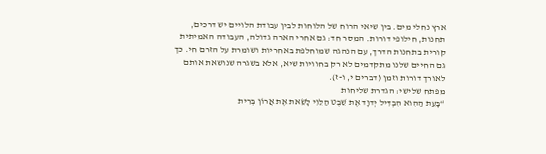ארץ נחלי מים. בין שיאי הרוח של הלוחות לבין עבודת הלויים יש דרכים, תחנות, חילופי דורות. המסר חד: גם אחרי הארה גדולה, העבודה האמיתית קורית בתחנות הדרך, עם הנהגה שמוחלפת באחריות ושומרת על הזרם חי. כך גם החיים שלנו מתקדמים לא רק בחוויות שיא, אלא בשגרה שנושאת אותם לאורך דורות וזמן (דברים י, ו-ז).
מפתח שלישי: הגדרת שליחות
“בָּעֵת הַהִוא הִבְדִּיל יְדוָד אֶת שֵׁבֶט הַלֵּוִי לָשֵׂאת אֶת אֲרוֹן בְּרִית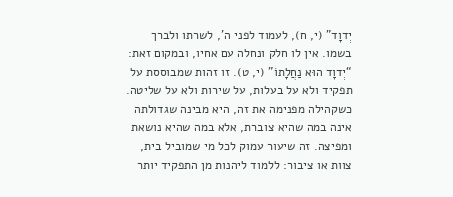יְדוָד” (י, ח), לעמוד לפני ה’, לשרתו ולברך בשמו. אין לו חלק ונחלה עם אחיו, ובמקום זאת: “יְדוָד הוּא נַחֲלָתוֹ” (י, ט). זו זהות שמבוססת על תפקיד ולא על בעלות, על שירות ולא על שליטה. כשקהילה מפנימה את זה, היא מבינה שגדולתה אינה במה שהיא צוברת, אלא במה שהיא נושאת ומפיצה. זה שיעור עמוק לכל מי שמוביל בית, צוות או ציבור: ללמוד ליהנות מן התפקיד יותר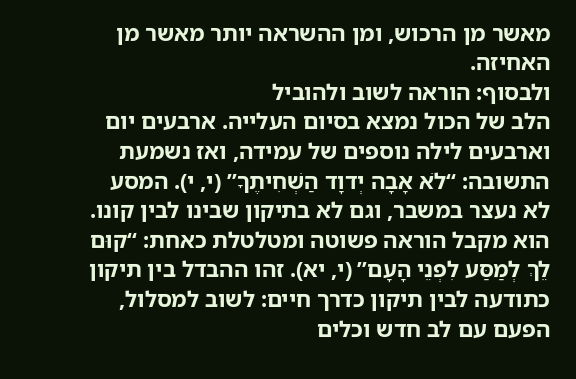מאשר מן הרכוש, ומן ההשראה יותר מאשר מן האחיזה.
ולבסוף: הוראה לשוב ולהוביל
הלב של הכול נמצא בסיום העלייה. ארבעים יום וארבעים לילה נוספים של עמידה, ואז נשמעת התשובה: “לֹא אָבָה יְדוָד הַשְׁחִיתֶךָ” (י, י). המסע לא נעצר במשבר, וגם לא בתיקון שבינו לבין קונו. הוא מקבל הוראה פשוטה ומטלטלת כאחת: “קוּם לֵךְ לְמַסַּע לִפְנֵי הָעָם” (י, יא). זהו ההבדל בין תיקון כתודעה לבין תיקון כדרך חיים: לשוב למסלול, הפעם עם לב חדש וכלים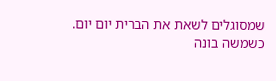שמסוגלים לשאת את הברית יום יום.
כשמשה בונה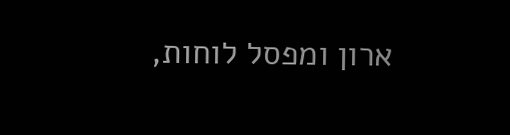ארון ומפסל לוחות,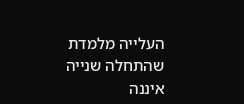העלייה מלמדת שהתחלה שנייה איננה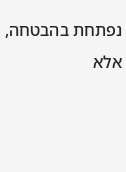נפתחת בהבטחה, אלא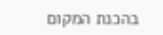בהכנת המקום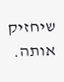שיחזיק אותה.